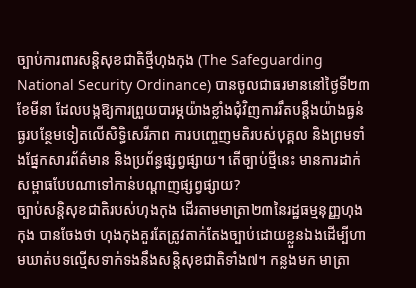ច្បាប់ការពារសន្តិសុខជាតិថ្មីហុងកុង (The Safeguarding National Security Ordinance) បានចូលជាធរមាននៅថ្ងៃទី២៣ ខែមីនា ដែលបង្កឱ្យការព្រួយបារម្ភយ៉ាងខ្លាំងជុំវិញការរឹតបន្តឹងយ៉ាងធ្ងន់ធ្ងរបន្ថែមទៀតលើសិទ្ធិសេរីភាព ការបញ្ចេញមតិរបស់បុគ្គល និងព្រមទាំងផ្នែកសារព័ត៌មាន និងប្រព័ន្ធផ្សព្វផ្សាយ។ តើច្បាប់ថ្មីនេះ មានការដាក់សម្ពាធបែបណាទៅកាន់បណ្ដាញផ្សព្វផ្សាយ?
ច្បាប់សន្តិសុខជាតិរបស់ហុងកុង ដើរតាមមាត្រា២៣នៃរដ្ឋធម្មនុញ្ញហុងកុង បានចែងថា ហុងកុងគួរតែត្រូវតាក់តែងច្បាប់ដោយខ្លួនឯងដើម្បីហាមឃាត់បទល្មើសទាក់ទងនឹងសន្តិសុខជាតិទាំង៧។ កន្លងមក មាត្រា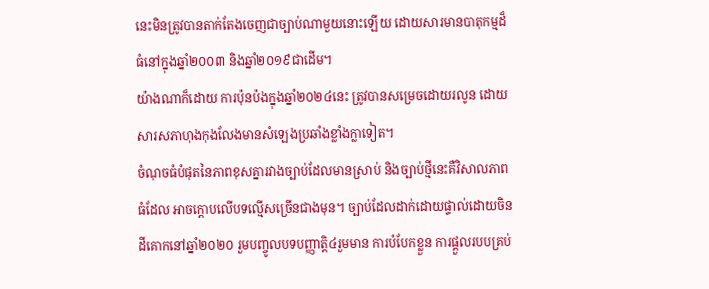នេះមិនត្រូវបានតាក់តែងចេញជាច្បាប់ណាមួយនោះឡើយ ដោយសារមានបាតុកម្មដ៏ធំនៅក្នុងឆ្នាំ២០០៣ និងឆ្នាំ២០១៩ជាដើម។
យ៉ាងណាក៏ដោយ ការប៉ុនប៉ងក្នុងឆ្នាំ២០២៤នេះ ត្រូវបានសម្រេចដោយរលូន ដោយសារសភាហុងកុងលែងមានសំឡេងប្រឆាំងខ្លាំងក្លាទៀត។
ចំណុចធំបំផុតនៃភាពខុសគ្នារវាងច្បាប់ដែលមានស្រាប់ និងច្បាប់ថ្មីនេះគឺវិសាលភាពធំដែល អាចក្ដោបលើបទល្មើសច្រើនជាងមុន។ ច្បាប់ដែលដាក់ដោយផ្ទាល់ដោយចិនដីគោកនៅឆ្នាំ២០២០ រួមបញ្ចូលបទបញ្ញាត្តិ៤រួមមាន ការបំបែកខ្លួន ការផ្តួលរបបគ្រប់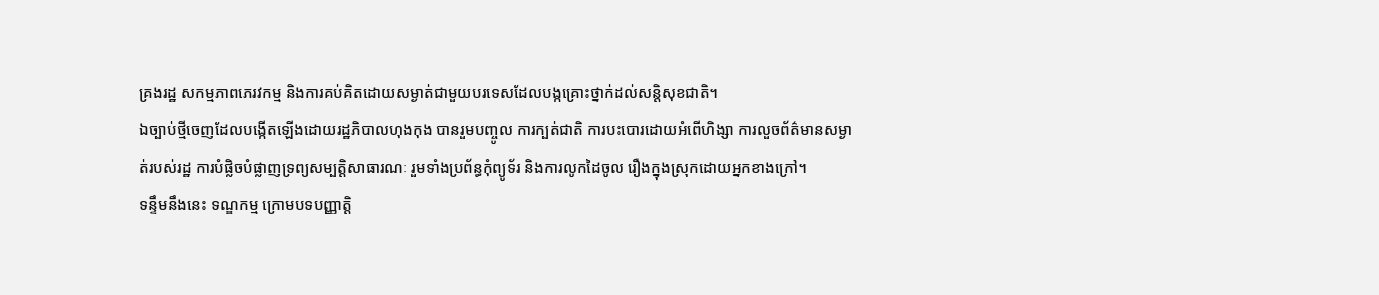គ្រងរដ្ឋ សកម្មភាពភេរវកម្ម និងការគប់គិតដោយសម្ងាត់ជាមួយបរទេសដែលបង្កគ្រោះថ្នាក់ដល់សន្តិសុខជាតិ។
ឯច្បាប់ថ្មីចេញដែលបង្កើតឡើងដោយរដ្ឋភិបាលហុងកុង បានរួមបញ្ចូល ការក្បត់ជាតិ ការបះបោរដោយអំពើហិង្សា ការលួចព័ត៌មានសម្ងាត់របស់រដ្ឋ ការបំផ្លិចបំផ្លាញទ្រព្យសម្បត្តិសាធារណៈ រួមទាំងប្រព័ន្ធកុំព្យូទ័រ និងការលូកដៃចូល រឿងក្នុងស្រុកដោយអ្នកខាងក្រៅ។
ទន្ទឹមនឹងនេះ ទណ្ឌកម្ម ក្រោមបទបញ្ញាត្តិ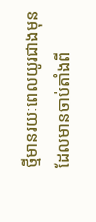ថ្មីមានរយៈពេលយូរជាងមុន ដែលមានចាប់តាំងពី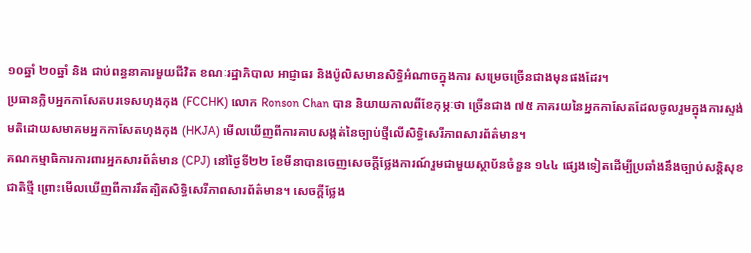១០ឆ្នាំ ២០ឆ្នាំ និង ជាប់ពន្ធនាគារមួយជីវិត ខណៈរដ្ឋាភិបាល អាជ្ញាធរ និងប៉ូលិសមានសិទ្ធិអំណាចក្នុងការ សម្រេចច្រើនជាងមុនផងដែរ។
ប្រធានក្លិបអ្នកកាសែតបរទេសហុងកុង (FCCHK) លោក Ronson Chan បាន និយាយកាលពីខែកុម្ភៈថា ច្រើនជាង ៧៥ ភាគរយនៃអ្នកកាសែតដែលចូលរួមក្នុងការស្ទង់មតិដោយសមាគមអ្នកកាសែតហុងកុង (HKJA) មើលឃើញពីការគាបសង្កត់នៃច្បាប់ថ្មីលើសិទ្ធិសេរីភាពសារព័ត៌មាន។
គណកម្មាធិការការពារអ្នកសារព័ត៌មាន (CPJ) នៅថ្ងៃទី២២ ខែមីនាបានចេញសេចក្ដីថ្លែងការណ៍រួមជាមួយស្ថាប័នចំនួន ១៤៤ ផ្សេងទៀតដើម្បីប្រឆាំងនឹងច្បាប់សន្តិសុខជាតិថ្មី ព្រោះមើលឃើញពីការរឹតត្បិតសិទ្ធិសេរីភាពសារព័ត៌មាន។ សេចក្តីថ្លែង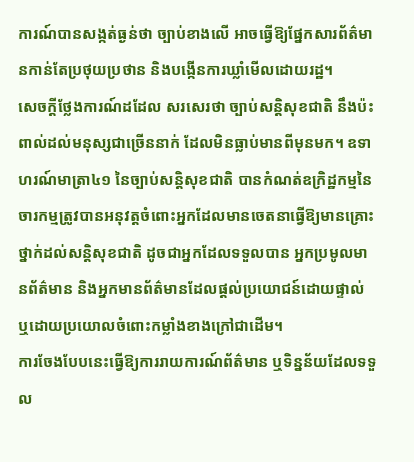ការណ៍បានសង្កត់ធ្ងន់ថា ច្បាប់ខាងលើ អាចធ្វើឱ្យផ្នែកសារព័ត៌មានកាន់តែប្រថុយប្រថាន និងបង្កើនការឃ្លាំមើលដោយរដ្ឋ។
សេចក្ដីថ្លែងការណ៍ដដែល សរសេរថា ច្បាប់សន្តិសុខជាតិ នឹងប៉ះពាល់ដល់មនុស្សជាច្រើននាក់ ដែលមិនធ្លាប់មានពីមុនមក។ ឧទាហរណ៍មាត្រា៤១ នៃច្បាប់សន្តិសុខជាតិ បានកំណត់ឧក្រិដ្ឋកម្មនៃចារកម្មត្រូវបានអនុវត្តចំពោះអ្នកដែលមានចេតនាធ្វើឱ្យមានគ្រោះថ្នាក់ដល់សន្តិសុខជាតិ ដូចជាអ្នកដែលទទួលបាន អ្នកប្រមូលមានព័ត៌មាន និងអ្នកមានព័ត៌មានដែលផ្ដល់ប្រយោជន៍ដោយផ្ទាល់ ឬដោយប្រយោលចំពោះកម្លាំងខាងក្រៅជាដើម។
ការចែងបែបនេះធ្វើឱ្យការរាយការណ៍ព័ត៌មាន ឬទិន្នន័យដែលទទួល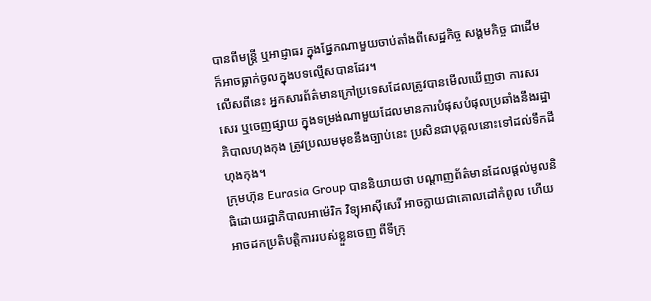បានពីមន្ត្រី ឬអាជ្ញាធរ ក្នុងផ្នែកណាមួយចាប់តាំងពីសេដ្ឋកិច្ច សង្គមកិច្ច ជាដើម ក៏អាចធ្លាក់ចូលក្នុងបទល្មើសបានដែរ។
លើសពីនេះ អ្នកសារព័ត៌មានក្រៅប្រទេសដែលត្រូវបានមើលឃើញថា ការសរសេរ ឬចេញផ្សាយ ក្នុងទម្រង់ណាមួយដែលមានការបំផុសបំផុលប្រឆាំងនឹងរដ្ឋាភិបាលហុងកុង ត្រូវប្រឈមមុខនឹងច្បាប់នេះ ប្រសិនជាបុគ្គលនោះទៅដល់ទឹកដីហុងកុង។
ក្រុមហ៊ុន Eurasia Group បាននិយាយថា បណ្តាញព័ត៌មានដែលផ្តល់មូលនិធិដោយរដ្ឋាភិបាលអាម៉េរិក វិទ្យុអាស៊ីសេរី អាចក្លាយជាគោលដៅកំពូល ហើយអាចដកប្រតិបត្តិការរបស់ខ្លួនចេញ ពីទីក្រុ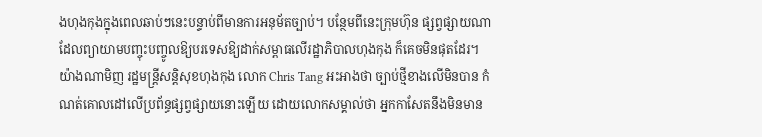ងហុងកុងក្នុងពេលឆាប់ៗនេះបន្ទាប់ពីមានការអនុម័តច្បាប់។ បន្ថែមពីនេះក្រុមហ៊ុន ផ្សព្វផ្សាយណាដែលព្យាយាមបញ្ចុះបញ្ចូលឱ្យបរទេសឱ្យដាក់សម្ពាធលើរដ្ឋាភិបាលហុងកុង ក៏គេចមិនផុតដែរ។
យ៉ាងណាមិញ រដ្ឋមន្ត្រីសន្តិសុខហុងកុង លោក Chris Tang អះអាងថា ច្បាប់ថ្មីខាងលើមិនបាន កំណត់គោលដៅលើប្រព័ន្ធផ្សព្វផ្សាយនោះឡើយ ដោយលោកសម្គាល់ថា អ្នកកាសែតនឹងមិនមាន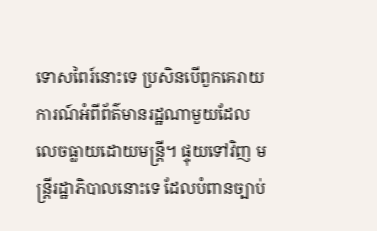ទោសពៃរ៍នោះទេ ប្រសិនបើពួកគេរាយការណ៍អំពីព័ត៌មានរដ្ឋណាមួយដែលលេចធ្លាយដោយមន្ត្រី។ ផ្ទុយទៅវិញ មន្រ្តីរដ្ឋាភិបាលនោះទេ ដែលបំពានច្បាប់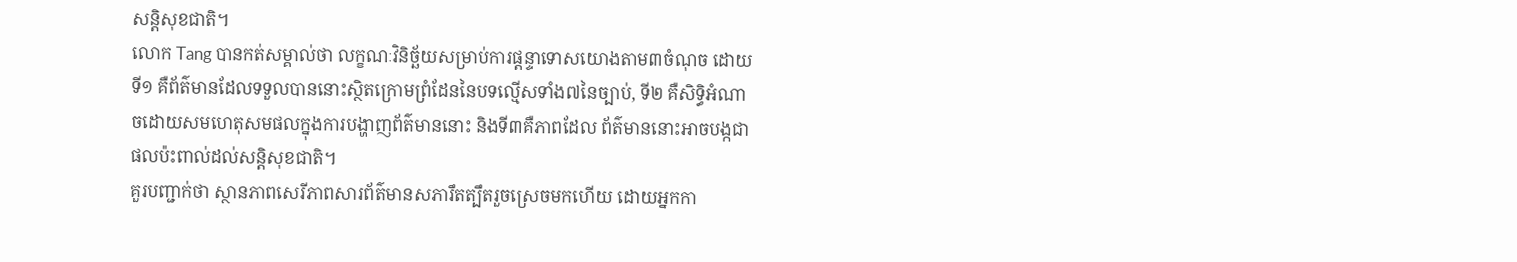សន្តិសុខជាតិ។
លោក Tang បានកត់សម្គាល់ថា លក្ខណៈវិនិច្ឆ័យសម្រាប់ការផ្ដន្ទាទោសយោងតាម៣ចំណុច ដោយទី១ គឺព័ត៌មានដែលទទួលបាននោះស្ថិតក្រោមព្រំដែននៃបទល្មើសទាំង៧នៃច្បាប់, ទី២ គឺសិទ្ធិអំណាចដោយសមហេតុសមផលក្នុងការបង្ហាញព័ត៌មាននោះ និងទី៣គឺភាពដែល ព័ត៌មាននោះអាចបង្កជាផលប៉ះពាល់ដល់សន្តិសុខជាតិ។
គួរបញ្ជាក់ថា ស្ថានភាពសេរីភាពសារព័ត៌មានសភារឹតត្បឹតរួចស្រេចមកហើយ ដោយអ្នកកា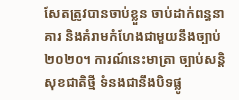សែតត្រូវបានចាប់ខ្លួន ចាប់ដាក់ពន្ធនាគារ និងគំរាមកំហែងជាមួយនឹងច្បាប់២០២០។ ការណ៍នេះមាត្រា ច្បាប់សន្តិសុខជាតិថ្មី ទំនងជានឹងបិទផ្លូ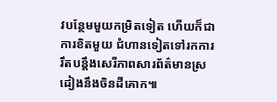វបន្ថែមមួយកម្រិតទៀត ហើយក៏ជាការខិតមួយ ជំហានទៀតទៅរកការរឹតបន្តឹងសេរីភាពសារព័ត៌មានស្រដៀងនឹងចិនដីគោក៕